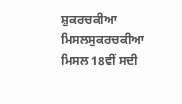ਸ਼ੁਕਰਚਕੀਆ ਮਿਸਲਸੁਕਰਚਕੀਆ ਮਿਸਲ 18ਵੀਂ ਸਦੀ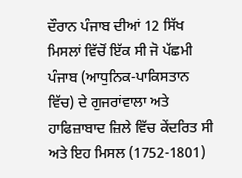ਦੌਰਾਨ ਪੰਜਾਬ ਦੀਆਂ 12 ਸਿੱਖ ਮਿਸਲਾਂ ਵਿੱਚੋਂ ਇੱਕ ਸੀ ਜੋ ਪੱਛਮੀ ਪੰਜਾਬ (ਆਧੁਨਿਕ-ਪਾਕਿਸਤਾਨ ਵਿੱਚ) ਦੇ ਗੁਜਰਾਂਵਾਲਾ ਅਤੇ ਹਾਫਿਜ਼ਾਬਾਦ ਜ਼ਿਲੇ ਵਿੱਚ ਕੇਂਦਰਿਤ ਸੀ ਅਤੇ ਇਹ ਮਿਸਲ (1752-1801)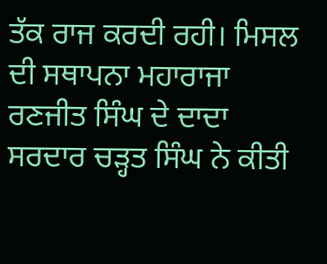ਤੱਕ ਰਾਜ ਕਰਦੀ ਰਹੀ। ਮਿਸਲ ਦੀ ਸਥਾਪਨਾ ਮਹਾਰਾਜਾ ਰਣਜੀਤ ਸਿੰਘ ਦੇ ਦਾਦਾ ਸਰਦਾਰ ਚੜ੍ਹਤ ਸਿੰਘ ਨੇ ਕੀਤੀ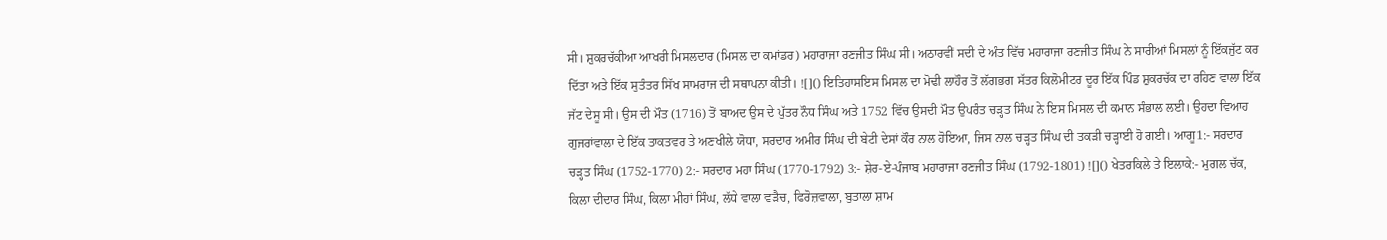ਸੀ। ਸ਼ੁਕਰਚੱਕੀਆ ਆਖਰੀ ਮਿਸਲਦਾਰ (ਮਿਸਲ ਦਾ ਕਮਾਂਡਰ) ਮਹਾਰਾਜਾ ਰਣਜੀਤ ਸਿੰਘ ਸੀ। ਅਠਾਰਵੀਂ ਸਦੀ ਦੇ ਅੰਤ ਵਿੱਚ ਮਹਾਰਾਜਾ ਰਣਜੀਤ ਸਿੰਘ ਨੇ ਸਾਰੀਆਂ ਮਿਸਲਾਂ ਨੂੰ ਇੱਕਜੁੱਟ ਕਰ ਦਿੱਤਾ ਅਤੇ ਇੱਕ ਸੁਤੰਤਰ ਸਿੱਖ ਸਾਮਰਾਜ ਦੀ ਸਥਾਪਨਾ ਕੀਤੀ। ![]() ਇਤਿਹਾਸਇਸ ਮਿਸਲ ਦਾ ਮੋਢੀ ਲਾਹੌਰ ਤੋਂ ਲੱਗਭਗ ਸੱਤਰ ਕਿਲੋਮੀਟਰ ਦੂਰ ਇੱਕ ਪਿੰਡ ਸ਼ੁਕਰਚੱਕ ਦਾ ਰਹਿਣ ਵਾਲਾ ਇੱਕ ਜੱਟ ਦੇਸੂ ਸੀ। ਉਸ ਦੀ ਮੌਤ (1716) ਤੋਂ ਬਾਅਦ ਉਸ ਦੇ ਪੁੱਤਰ ਨੌਧ ਸਿੰਘ ਅਤੇ 1752 ਵਿੱਚ ਉਸਦੀ ਮੌਤ ਉਪਰੰਤ ਚੜ੍ਹਤ ਸਿੰਘ ਨੇ ਇਸ ਮਿਸਲ ਦੀ ਕਮਾਨ ਸੰਭਾਲ ਲਈ। ਉਹਦਾ ਵਿਆਹ ਗੁਜਰਾਂਵਾਲਾ ਦੇ ਇੱਕ ਤਾਕਤਵਰ ਤੇ ਅਣਖੀਲੇ ਯੋਧਾ, ਸਰਦਾਰ ਅਮੀਰ ਸਿੰਘ ਦੀ ਬੇਟੀ ਦੇਸਾਂ ਕੌਰ ਨਾਲ ਹੋਇਆ, ਜਿਸ ਨਾਲ ਚੜ੍ਹਤ ਸਿੰਘ ਦੀ ਤਕੜੀ ਚੜ੍ਹਾਈ ਹੋ ਗਈ। ਆਗੂ1:- ਸਰਦਾਰ ਚੜ੍ਹਤ ਸਿੰਘ (1752-1770) 2:- ਸਰਦਾਰ ਮਹਾ ਸਿੰਘ (1770-1792) 3:- ਸ਼ੇਰ-ਏ-ਪੰਜਾਬ ਮਹਾਰਾਜਾ ਰਣਜੀਤ ਸਿੰਘ (1792-1801) ![]() ਖੇਤਰਕਿਲੇ ਤੇ ਇਲਾਕੇ:- ਮੁਗਲ ਚੱਕ, ਕਿਲਾ ਦੀਦਾਰ ਸਿੰਘ, ਕਿਲਾ ਮੀਹਾਂ ਸਿੰਘ, ਲੱਧੇ ਵਾਲਾ ਵੜੈਚ, ਫਿਰੋਜ਼ਵਾਲਾ, ਬੁਤਾਲਾ ਸ਼ਾਮ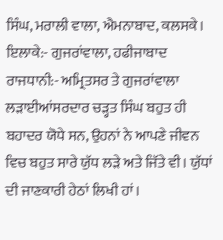ਸਿੰਘ, ਮਰਾਲੀ ਵਾਲਾ, ਐਮਨਾਬਾਦ, ਕਲਸਕੇ। ਇਲਾਕੇ:- ਗੁਜਰਾਂਵਾਲਾ, ਹਫੀਜਾਬਾਦ ਰਾਜਧਾਨੀ:- ਅਮ੍ਰਿਤਸਰ ਤੇ ਗੁਜਰਾਂਵਾਲਾ ਲੜਾਈਆਂਸਰਦਾਰ ਚੜ੍ਹਤ ਸਿੰਘ ਬਹੁਤ ਹੀ ਬਹਾਦਰ ਯੋਧੇ ਸਨ, ਉਹਨਾਂ ਨੇ ਆਪਣੇ ਜੀਵਨ ਵਿਚ ਬਹੁਤ ਸਾਰੇ ਯੁੱਧ ਲੜੇ ਅਤੇ ਜਿੱਤੇ ਵੀ। ਯੁੱਧਾਂ ਦੀ ਜਾਣਕਾਰੀ ਹੇਠਾਂ ਲਿਖੀ ਹਾਂ।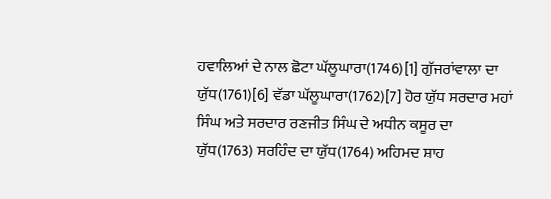ਹਵਾਲਿਆਂ ਦੇ ਨਾਲ ਛੋਟਾ ਘੱਲੂਘਾਰਾ(1746)[1] ਗੁੱਜਰਾਂਵਾਲਾ ਦਾ ਯੁੱਧ(1761)[6] ਵੱਡਾ ਘੱਲੂਘਾਰਾ(1762)[7] ਹੋਰ ਯੁੱਧ ਸਰਦਾਰ ਮਹਾਂ ਸਿੰਘ ਅਤੇ ਸਰਦਾਰ ਰਣਜੀਤ ਸਿੰਘ ਦੇ ਅਧੀਨ ਕਸੂਰ ਦਾ ਯੁੱਧ(1763) ਸਰਹਿੰਦ ਦਾ ਯੁੱਧ(1764) ਅਹਿਮਦ ਸ਼ਾਹ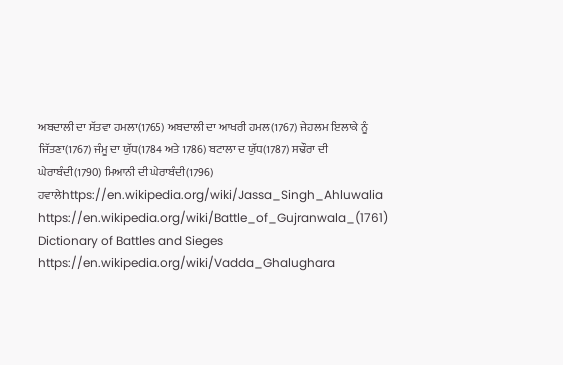ਅਬਦਾਲੀ ਦਾ ਸੱਤਵਾ ਹਮਲਾ(1765) ਅਬਦਾਲੀ ਦਾ ਆਖਰੀ ਹਮਲ(1767) ਜੇਹਲਮ ਇਲਾਕੇ ਨੂੰ ਜਿੱਤਣਾ(1767) ਜੰਮੂ ਦਾ ਯੁੱਧ(1784 ਅਤੇ 1786) ਬਟਾਲਾ ਦ ਯੁੱਧ(1787) ਸਢੌਰਾ ਦੀ ਘੇਰਾਬੰਦੀ(1790) ਮਿਆਨੀ ਦੀ ਘੇਰਾਬੰਦੀ(1796) ਹਵਾਲੇhttps://en.wikipedia.org/wiki/Jassa_Singh_Ahluwalia https://en.wikipedia.org/wiki/Battle_of_Gujranwala_(1761) Dictionary of Battles and Sieges https://en.wikipedia.org/wiki/Vadda_Ghalughara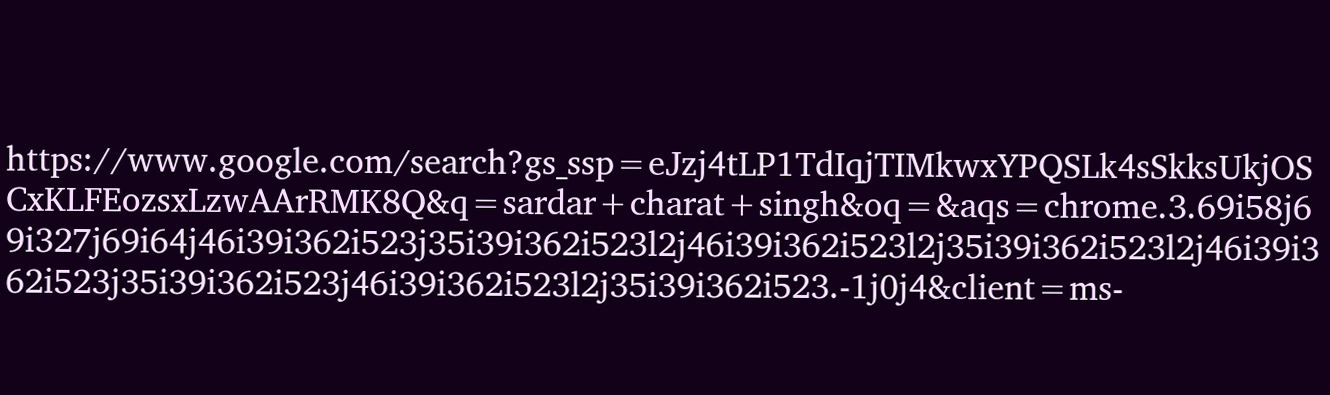https://www.google.com/search?gs_ssp=eJzj4tLP1TdIqjTIMkwxYPQSLk4sSkksUkjOSCxKLFEozsxLzwAArRMK8Q&q=sardar+charat+singh&oq=&aqs=chrome.3.69i58j69i327j69i64j46i39i362i523j35i39i362i523l2j46i39i362i523l2j35i39i362i523l2j46i39i362i523j35i39i362i523j46i39i362i523l2j35i39i362i523.-1j0j4&client=ms-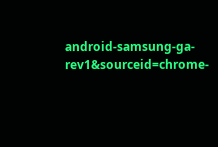android-samsung-ga-rev1&sourceid=chrome-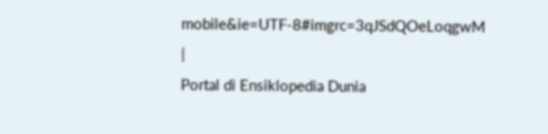mobile&ie=UTF-8#imgrc=3qJSdQOeLoqgwM
|
Portal di Ensiklopedia Dunia